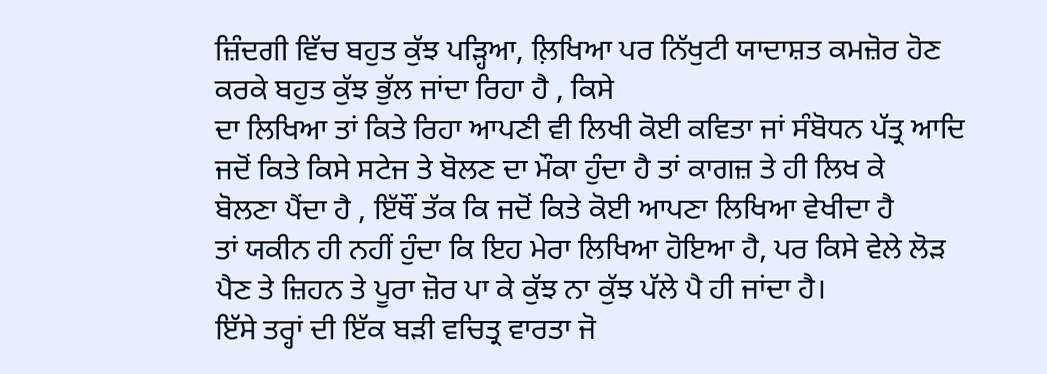ਜ਼ਿੰਦਗੀ ਵਿੱਚ ਬਹੁਤ ਕੁੱਝ ਪੜ੍ਹਿਆ, ਲ਼ਿਖਿਆ ਪਰ ਨਿੱਖੁਟੀ ਯਾਦਾਸ਼ਤ ਕਮਜ਼ੋਰ ਹੋਣ
ਕਰਕੇ ਬਹੁਤ ਕੁੱਝ ਭੁੱਲ ਜਾਂਦਾ ਰਿਹਾ ਹੈ , ਕਿਸੇ
ਦਾ ਲਿਖਿਆ ਤਾਂ ਕਿਤੇ ਰਿਹਾ ਆਪਣੀ ਵੀ ਲਿਖੀ ਕੋਈ ਕਵਿਤਾ ਜਾਂ ਸੰਬੋਧਨ ਪੱਤ੍ਰ ਆਦਿ
ਜਦੋਂ ਕਿਤੇ ਕਿਸੇ ਸਟੇਜ ਤੇ ਬੋਲਣ ਦਾ ਮੌਕਾ ਹੁੰਦਾ ਹੈ ਤਾਂ ਕਾਗਜ਼ ਤੇ ਹੀ ਲਿਖ ਕੇ
ਬੋਲਣਾ ਪੈਂਦਾ ਹੈ , ਇੱਥੌਂ ਤੱਕ ਕਿ ਜਦੋਂ ਕਿਤੇ ਕੋਈ ਆਪਣਾ ਲਿਖਿਆ ਵੇਖੀਦਾ ਹੈ
ਤਾਂ ਯਕੀਨ ਹੀ ਨਹੀਂ ਹੁੰਦਾ ਕਿ ਇਹ ਮੇਰਾ ਲਿਖਿਆ ਹੋਇਆ ਹੈ, ਪਰ ਕਿਸੇ ਵੇਲੇ ਲੋੜ
ਪੈਣ ਤੇ ਜ਼ਿਹਨ ਤੇ ਪੂਰਾ ਜ਼ੋਰ ਪਾ ਕੇ ਕੁੱਝ ਨਾ ਕੁੱਝ ਪੱਲੇ ਪੈ ਹੀ ਜਾਂਦਾ ਹੈ।
ਇੱਸੇ ਤਰ੍ਹਾਂ ਦੀ ਇੱਕ ਬੜੀ ਵਚਿਤ੍ਰ ਵਾਰਤਾ ਜੋ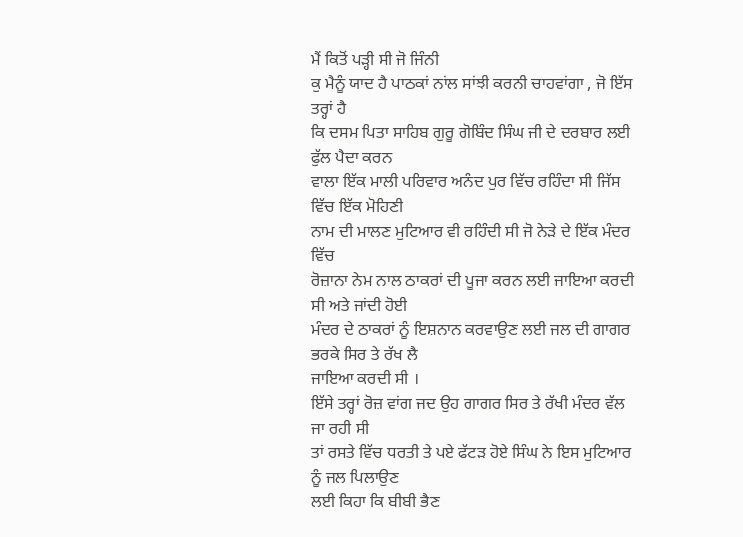ਮੈਂ ਕਿਤੋਂ ਪੜ੍ਹੀ ਸੀ ਜੋ ਜਿੰਨੀ
ਕੁ ਮੈਨੂੰ ਯਾਦ ਹੈ ਪਾਠਕਾਂ ਨਾਂਲ ਸਾਂਝੀ ਕਰਨੀ ਚਾਹਵਾਂਗਾ , ਜੋ ਇੱਸ ਤਰ੍ਹਾਂ ਹੈ
ਕਿ ਦਸਮ ਪਿਤਾ ਸਾਹਿਬ ਗੁਰੂ ਗੋਬਿੰਦ ਸਿੰਘ ਜੀ ਦੇ ਦਰਬਾਰ ਲਈ ਫੁੱਲ ਪੈਦਾ ਕਰਨ
ਵਾਲਾ ਇੱਕ ਮਾਲੀ ਪਰਿਵਾਰ ਅਨੰਦ ਪੁਰ ਵਿੱਚ ਰਹਿੰਦਾ ਸੀ ਜਿੱਸ ਵਿੱਚ ਇੱਕ ਮੋਹਿਣੀ
ਨਾਮ ਦੀ ਮਾਲਣ ਮੁਟਿਆਰ ਵੀ ਰਹਿੰਦੀ ਸੀ ਜੋ ਨੇੜੇ ਦੇ ਇੱਕ ਮੰਦਰ ਵਿੱਚ
ਰੋਜ਼ਾਨਾ ਨੇਮ ਨਾਲ ਠਾਕਰਾਂ ਦੀ ਪੂਜਾ ਕਰਨ ਲਈ ਜਾਇਆ ਕਰਦੀ ਸੀ ਅਤੇ ਜਾਂਦੀ ਹੋਈ
ਮੰਦਰ ਦੇ ਠਾਕਰਾਂ ਨੂੰ ਇਸ਼ਨਾਨ ਕਰਵਾਉਣ ਲਈ ਜਲ ਦੀ ਗਾਗਰ ਭਰਕੇ ਸਿਰ ਤੇ ਰੱਖ ਲੈ
ਜਾਇਆ ਕਰਦੀ ਸੀ ।
ਇੱਸੇ ਤਰ੍ਹਾਂ ਰੋਜ਼ ਵਾਂਗ ਜਦ ਉਹ ਗਾਗਰ ਸਿਰ ਤੇ ਰੱਖੀ ਮੰਦਰ ਵੱਲ ਜਾ ਰਹੀ ਸੀ
ਤਾਂ ਰਸਤੇ ਵਿੱਚ ਧਰਤੀ ਤੇ ਪਏ ਫੱਟੜ ਹੋਏ ਸਿੰਘ ਨੇ ਇਸ ਮੁਟਿਆਰ ਨੂੰ ਜਲ ਪਿਲਾਉਣ
ਲਈ ਕਿਹਾ ਕਿ ਬੀਬੀ ਭੈਣ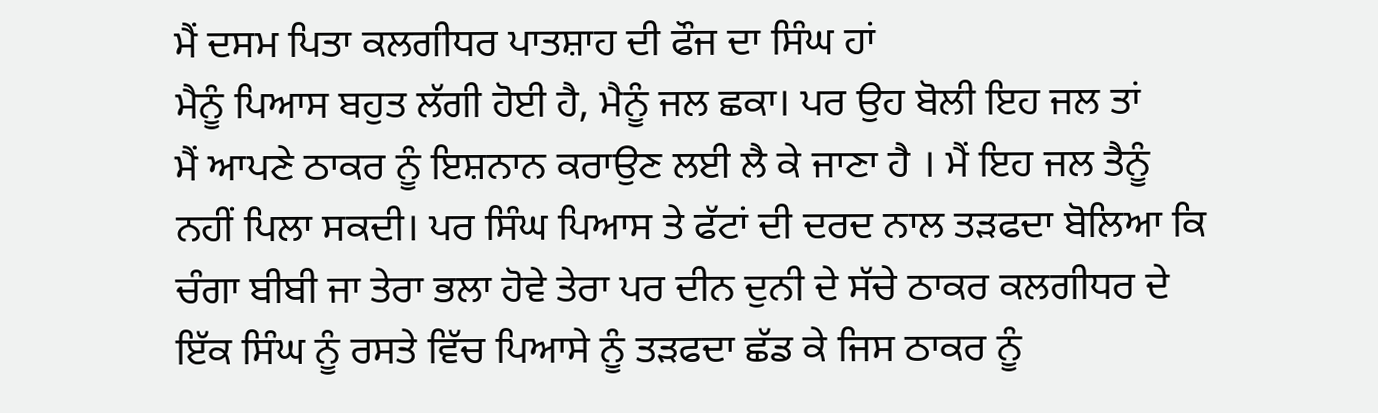ਮੈਂ ਦਸਮ ਪਿਤਾ ਕਲਗੀਧਰ ਪਾਤਸ਼ਾਹ ਦੀ ਫੌਜ ਦਾ ਸਿੰਘ ਹਾਂ
ਮੈਨੂੰ ਪਿਆਸ ਬਹੁਤ ਲੱਗੀ ਹੋਈ ਹੈ, ਮੈਨੂੰ ਜਲ ਛਕਾ। ਪਰ ਉਹ ਬੋਲੀ ਇਹ ਜਲ ਤਾਂ
ਮੈਂ ਆਪਣੇ ਠਾਕਰ ਨੂੰ ਇਸ਼ਨਾਨ ਕਰਾਉਣ ਲਈ ਲੈ ਕੇ ਜਾਣਾ ਹੈ । ਮੈਂ ਇਹ ਜਲ ਤੈਨੂੰ
ਨਹੀਂ ਪਿਲਾ ਸਕਦੀ। ਪਰ ਸਿੰਘ ਪਿਆਸ ਤੇ ਫੱਟਾਂ ਦੀ ਦਰਦ ਨਾਲ ਤੜਫਦਾ ਬੋਲਿਆ ਕਿ
ਚੰਗਾ ਬੀਬੀ ਜਾ ਤੇਰਾ ਭਲਾ ਹੋਵੇ ਤੇਰਾ ਪਰ ਦੀਨ ਦੁਨੀ ਦੇ ਸੱਚੇ ਠਾਕਰ ਕਲਗੀਧਰ ਦੇ
ਇੱਕ ਸਿੰਘ ਨੂੰ ਰਸਤੇ ਵਿੱਚ ਪਿਆਸੇ ਨੂੰ ਤੜਫਦਾ ਛੱਡ ਕੇ ਜਿਸ ਠਾਕਰ ਨੂੰ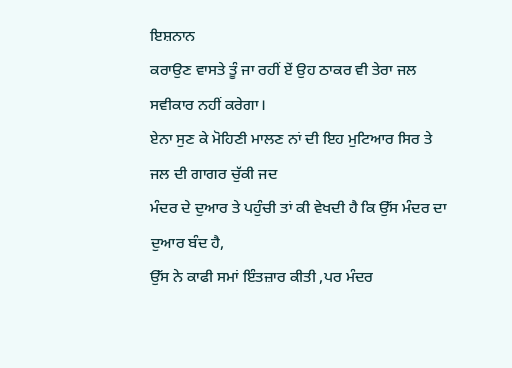ਇਸ਼ਨਾਨ
ਕਰਾਉਣ ਵਾਸਤੇ ਤੂੰ ਜਾ ਰਹੀਂ ਏਂ ਉਹ ਠਾਕਰ ਵੀ ਤੇਰਾ ਜਲ ਸਵੀਕਾਰ ਨਹੀਂ ਕਰੇਗਾ।
ਏਨਾ ਸੁਣ ਕੇ ਮੋਹਿਣੀ ਮਾਲਣ ਨਾਂ ਦੀ ਇਹ ਮੁਟਿਆਰ ਸਿਰ ਤੇ ਜਲ ਦੀ ਗਾਗਰ ਚੁੱਕੀ ਜਦ
ਮੰਦਰ ਦੇ ਦੁਆਰ ਤੇ ਪਹੁੰਚੀ ਤਾਂ ਕੀ ਵੇਖਦੀ ਹੈ ਕਿ ਉੱਸ ਮੰਦਰ ਦਾ ਦੁਆਰ ਬੰਦ ਹੈ,
ਉੱਸ ਨੇ ਕਾਫੀ ਸਮਾਂ ਇੰਤਜ਼ਾਰ ਕੀਤੀ ,ਪਰ ਮੰਦਰ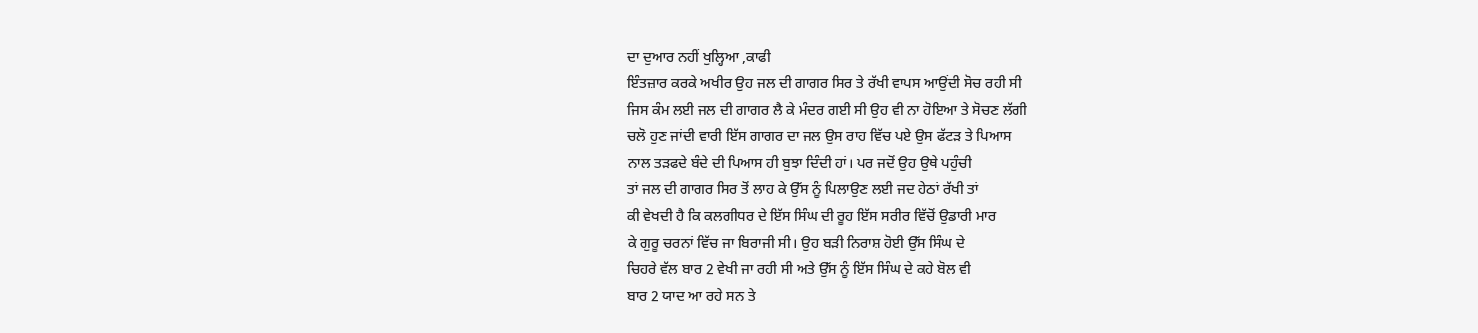ਦਾ ਦੁਆਰ ਨਹੀਂ ਖੁਲ੍ਹਿਆ ,ਕਾਫੀ
ਇੰਤਜ਼ਾਰ ਕਰਕੇ ਅਖੀਰ ਉਹ ਜਲ ਦੀ ਗਾਗਰ ਸਿਰ ਤੇ ਰੱਖੀ ਵਾਪਸ ਆਉਂਦੀ ਸੋਚ ਰਹੀ ਸੀ
ਜਿਸ ਕੰਮ ਲਈ ਜਲ ਦੀ ਗਾਗਰ ਲੈ ਕੇ ਮੰਦਰ ਗਈ ਸੀ ਉਹ ਵੀ ਨਾ ਹੋਇਆ ਤੇ ਸੋਚਣ ਲੱਗੀ
ਚਲੋ ਹੁਣ ਜਾਂਦੀ ਵਾਰੀ ਇੱਸ ਗਾਗਰ ਦਾ ਜਲ ਉਸ ਰਾਹ ਵਿੱਚ ਪਏ ਉਸ ਫੱਟੜ ਤੇ ਪਿਆਸ
ਨਾਲ ਤੜਫਦੇ ਬੰਦੇ ਦੀ ਪਿਆਸ ਹੀ ਬੁਝਾ ਦਿੰਦੀ ਹਾਂ। ਪਰ ਜਦੋਂ ਉਹ ਉਥੇ ਪਹੁੰਚੀ
ਤਾਂ ਜਲ ਦੀ ਗਾਗਰ ਸਿਰ ਤੋਂ ਲਾਹ ਕੇ ਉੱਸ ਨੂੰ ਪਿਲਾਉਣ ਲਈ ਜਦ ਹੇਠਾਂ ਰੱਖੀ ਤਾਂ
ਕੀ ਵੇਖਦੀ ਹੈ ਕਿ ਕਲਗੀਧਰ ਦੇ ਇੱਸ ਸਿੰਘ ਦੀ ਰੂਹ ਇੱਸ ਸਰੀਰ ਵਿੱਚੋਂ ਉਡਾਰੀ ਮਾਰ
ਕੇ ਗੁਰੂ ਚਰਨਾਂ ਵਿੱਚ ਜਾ ਬਿਰਾਜੀ ਸੀ। ਉਹ ਬੜੀ ਨਿਰਾਸ਼ ਹੋਈ ਉੱਸ ਸਿੰਘ ਦੇ
ਚਿਹਰੇ ਵੱਲ ਬਾਰ 2 ਵੇਖੀ ਜਾ ਰਹੀ ਸੀ ਅਤੇ ਉੱਸ ਨੂੰ ਇੱਸ ਸਿੰਘ ਦੇ ਕਹੇ ਬੋਲ ਵੀ
ਬਾਰ 2 ਯਾਦ ਆ ਰਹੇ ਸਨ ਤੇ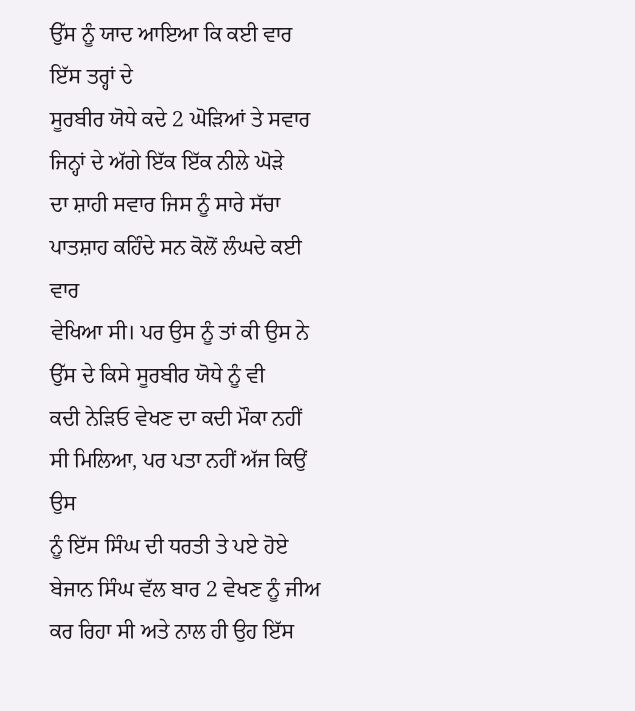ਉੱਸ ਨੂੰ ਯਾਦ ਆਇਆ ਕਿ ਕਈ ਵਾਰ ਇੱਸ ਤਰ੍ਹਾਂ ਦੇ
ਸੂਰਬੀਰ ਯੋਧੇ ਕਦੇ 2 ਘੋੜਿਆਂ ਤੇ ਸਵਾਰ ਜਿਨ੍ਹਾਂ ਦੇ ਅੱਗੇ ਇੱਕ ਇੱਕ ਨੀਲੇ ਘੋੜੇ
ਦਾ ਸ਼ਾਹੀ ਸਵਾਰ ਜਿਸ ਨੂੰ ਸਾਰੇ ਸੱਚਾ ਪਾਤਸ਼ਾਹ ਕਹਿੰਦੇ ਸਨ ਕੋਲੋਂ ਲੰਘਦੇ ਕਈ ਵਾਰ
ਵੇਖਿਆ ਸੀ। ਪਰ ਉਸ ਨੂੰ ਤਾਂ ਕੀ ਉਸ ਨੇ ਉੱਸ ਦੇ ਕਿਸੇ ਸੂਰਬੀਰ ਯੋਧੇ ਨੂੰ ਵੀ
ਕਦੀ ਨੇੜਿਓ ਵੇਖਣ ਦਾ ਕਦੀ ਮੌਕਾ ਨਹੀਂ ਸੀ ਮਿਲਿਆ, ਪਰ ਪਤਾ ਨਹੀਂ ਅੱਜ ਕਿਉਂ ਉਸ
ਨੂੰ ਇੱਸ ਸਿੰਘ ਦੀ ਧਰਤੀ ਤੇ ਪਏ ਹੋਏ ਬੇਜਾਨ ਸਿੰਘ ਵੱਲ ਬਾਰ 2 ਵੇਖਣ ਨੂੰ ਜੀਅ
ਕਰ ਰਿਹਾ ਸੀ ਅਤੇ ਨਾਲ ਹੀ ਉਹ ਇੱਸ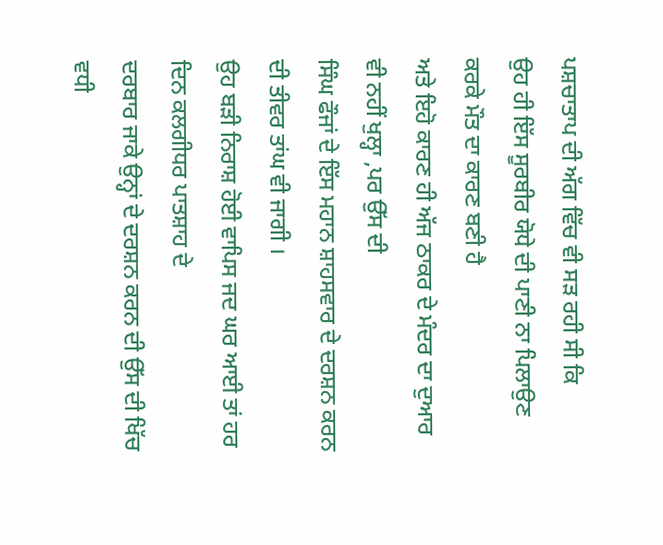ਪਸ਼ਚਾਤਾਪ ਦੀ ਅੱਗ ਵਿੱਚ ਵੀ ਸੜ ਰਹੀ ਸੀ ਕਿ
ਉਹ ਹੀ ਇੱਸ ਸੂਰਬੀਰ ਯੋਧੇ ਦੀ ਪਾਣੀ ਨਾ ਪਿਲਾਉਣ ਕਰਕੇ ਮੌਤ ਦਾ ਕਾਰਣ ਬਣੀ ਹੈ
ਅਤੇ ਇਹੋ ਕਾਰਣ ਹੀ ਅੱਜ ਠਾਕਰ ਦੇ ਮੰਦਰ ਦਾ ਦੁਆਰ ਵੀ ਨਹੀਂ ਖੁਲ੍ਹਾ ,ਪਰ ਉੱਸ ਦੀ
ਸਿੰਘ ਫੌਜਾਂ ਦੇ ਇੱਸ ਮਹਾਨ ਸ਼ਾਹਸਵਾਰ ਦੇ ਦਰਸ਼ਨ ਕਰਨ ਦੀ ਤੀਵਰ ਤਾਂਘ ਵੀ ਜਾਗੀ ।
ਉਹ ਬੜੀ ਨਿਰਾਸ਼ ਹੋਈ ਵਾਪਿਸ ਜਦ ਘਰ ਆਈ ਤਾਂ ਹਰ ਦਿਨ ਕਲਗੀਧਰ ਪਾਤਸ਼ਾਹ ਦੇ
ਦਰਬਾਰ ਜਾਕੇ ਉਨ੍ਹਾਂ ਦੇ ਦਰਸ਼ਨ ਕਰਨ ਦੀ ਉੱਸ ਦੀ ਖਿੱਚ ਵਧੀ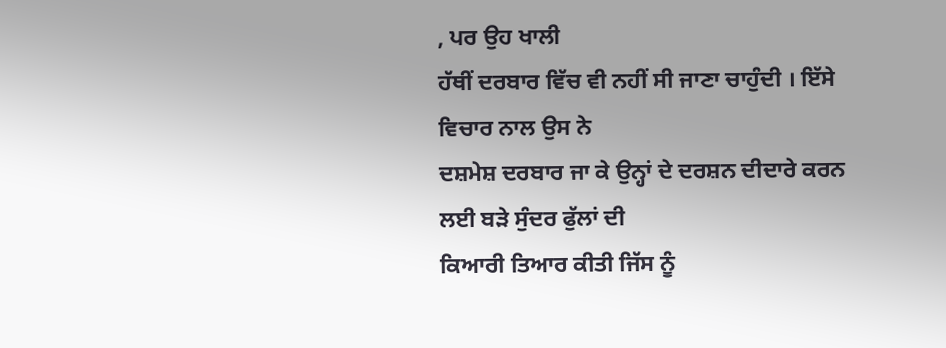, ਪਰ ਉਹ ਖਾਲੀ
ਹੱਥੀਂ ਦਰਬਾਰ ਵਿੱਚ ਵੀ ਨਹੀਂ ਸੀ ਜਾਣਾ ਚਾਹੁੰਦੀ । ਇੱਸੇ ਵਿਚਾਰ ਨਾਲ ਉਸ ਨੇ
ਦਸ਼ਮੇਸ਼ ਦਰਬਾਰ ਜਾ ਕੇ ਉਨ੍ਹਾਂ ਦੇ ਦਰਸ਼ਨ ਦੀਦਾਰੇ ਕਰਨ ਲਈ ਬੜੇ ਸੁੰਦਰ ਫੁੱਲਾਂ ਦੀ
ਕਿਆਰੀ ਤਿਆਰ ਕੀਤੀ ਜਿੱਸ ਨੂੰ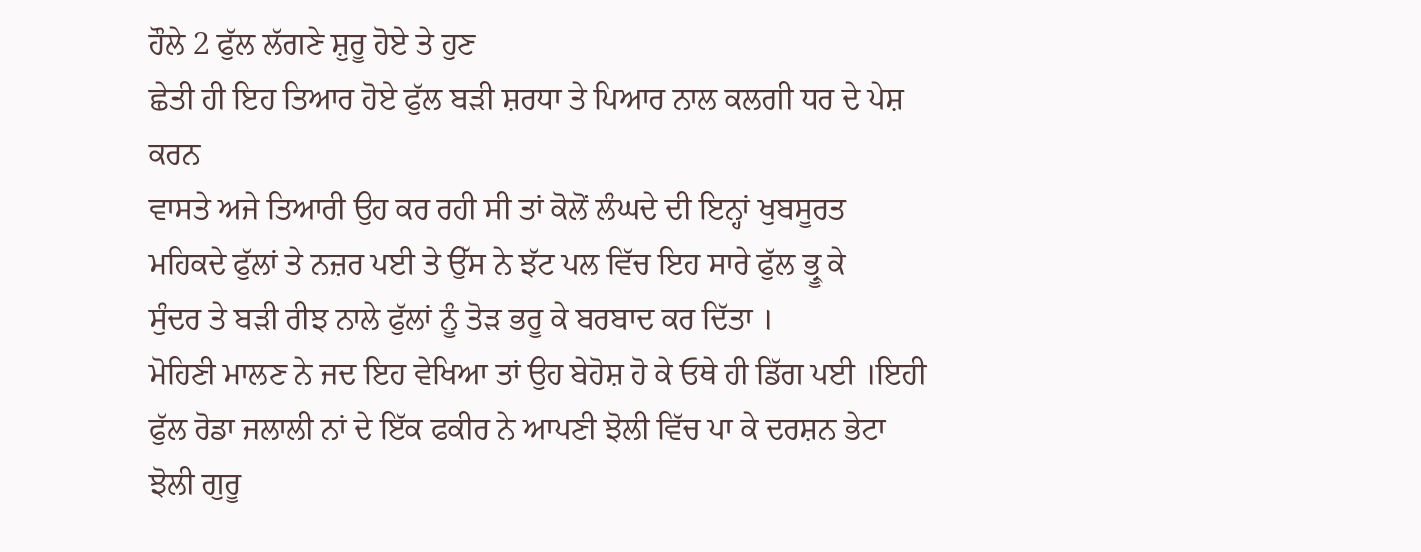ਹੌਲੇ 2 ਫੁੱਲ ਲੱਗਣੇ ਸ਼ੁਰੂ ਹੋਏ ਤੇ ਹੁਣ
ਛੇਤੀ ਹੀ ਇਹ ਤਿਆਰ ਹੋਏ ਫੁੱਲ ਬੜੀ ਸ਼ਰਧਾ ਤੇ ਪਿਆਰ ਨਾਲ ਕਲਗੀ ਧਰ ਦੇ ਪੇਸ਼ ਕਰਨ
ਵਾਸਤੇ ਅਜੇ ਤਿਆਰੀ ਉਹ ਕਰ ਰਹੀ ਸੀ ਤਾਂ ਕੋਲੋਂ ਲੰਘਦੇ ਦੀ ਇਨ੍ਹਾਂ ਖੁਬਸੂਰਤ
ਮਹਿਕਦੇ ਫੁੱਲਾਂ ਤੇ ਨਜ਼ਰ ਪਈ ਤੇ ਉੱਸ ਨੇ ਝੱਟ ਪਲ ਵਿੱਚ ਇਹ ਸਾਰੇ ਫੁੱਲ ਭ੍ਰੂ ਕੇ
ਸੁੰਦਰ ਤੇ ਬੜੀ ਰੀਝ ਨਾਲੇ ਫੁੱਲਾਂ ਨੂੰ ਤੋੜ ਭਰੂ ਕੇ ਬਰਬਾਦ ਕਰ ਦਿੱਤਾ ।
ਮੋਹਿਣੀ ਮਾਲਣ ਨੇ ਜਦ ਇਹ ਵੇਖਿਆ ਤਾਂ ਉਹ ਬੇਹੋਸ਼ ਹੋ ਕੇ ਓਥੇ ਹੀ ਡਿੱਗ ਪਈ ।ਇਹੀ
ਫੁੱਲ ਰੋਡਾ ਜਲਾਲੀ ਨਾਂ ਦੇ ਇੱਕ ਫਕੀਰ ਨੇ ਆਪਣੀ ਝੋਲੀ ਵਿੱਚ ਪਾ ਕੇ ਦਰਸ਼ਨ ਭੇਟਾ
ਝੋਲੀ ਗੁਰੂ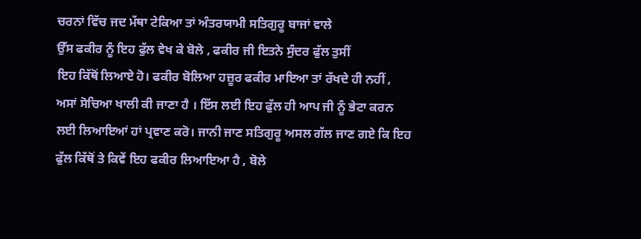ਚਰਨਾਂ ਵਿੱਚ ਜਦ ਮੱਥਾ ਟੇਕਿਆ ਤਾਂ ਅੰਤਰਯਾਮੀ ਸਤਿਗੁਰੂ ਬਾਜਾਂ ਵਾਲੇ
ਉੱਸ ਫਕੀਰ ਨੂੰ ਇਹ ਫੁੱਲ ਵੇਖ ਕੇ ਬੋਲੇ , ਫਕੀਰ ਜੀ ਇਤਨੇ ਸੁੰਦਰ ਫੁੱਲ ਤੁਸੀਂ
ਇਹ ਕਿੱਥੋਂ ਲਿਆਏ ਹੋ। ਫਕੀਰ ਬੋਲਿਆ ਹਜ਼ੂਰ ਫਕੀਰ ਮਾਇਆ ਤਾਂ ਰੱਖਦੇ ਹੀ ਨਹੀਂ ,
ਅਸਾਂ ਸੋਚਿਆ ਖਾਲੀ ਕੀ ਜਾਣਾ ਹੈ । ਇੱਸ ਲਈ ਇਹ ਫੁੱਲ ਹੀ ਆਪ ਜੀ ਨੂੰ ਭੇਟਾ ਕਰਨ
ਲਈ ਲਿਆਇਆਂ ਹਾਂ ਪ੍ਰਵਾਣ ਕਰੋ। ਜਾਨੀ ਜਾਣ ਸਤਿਗੁਰੂ ਅਸਲ ਗੱਲ ਜਾਣ ਗਏ ਕਿ ਇਹ
ਫੁੱਲ ਕਿੱਥੋਂ ਤੇ ਕਿਵੇਂ ਇਹ ਫਕੀਰ ਲਿਆਇਆ ਹੈ , ਬੋਲੇ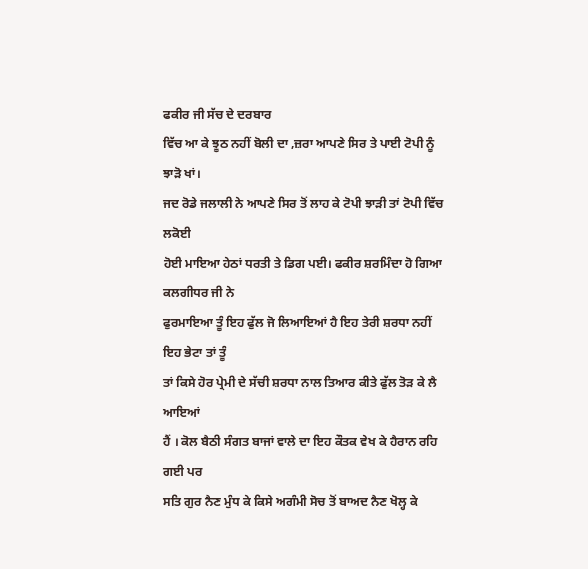ਫਕੀਰ ਜੀ ਸੱਚ ਦੇ ਦਰਬਾਰ
ਵਿੱਚ ਆ ਕੇ ਝੂਠ ਨਹੀਂ ਬੋਲੀ ਦਾ ,ਜ਼ਰਾ ਆਪਣੇ ਸਿਰ ਤੇ ਪਾਈ ਟੋਪੀ ਨੂੰ ਝਾੜੋ ਖਾਂ।
ਜਦ ਰੋਡੇ ਜਲਾਲੀ ਨੇ ਆਪਣੇ ਸਿਰ ਤੋਂ ਲਾਹ ਕੇ ਟੋਪੀ ਝਾੜੀ ਤਾਂ ਟੋਪੀ ਵਿੱਚ ਲਕੋਈ
ਹੋਈ ਮਾਇਆ ਹੇਠਾਂ ਧਰਤੀ ਤੇ ਡਿਗ ਪਈ। ਫਕੀਰ ਸ਼ਰਮਿੰਦਾ ਹੋ ਗਿਆ ਕਲਗੀਧਰ ਜੀ ਨੇ
ਫੁਰਮਾਇਆ ਤੂੰ ਇਹ ਫੁੱਲ ਜੋ ਲਿਆਇਆਂ ਹੈ ਇਹ ਤੇਰੀ ਸ਼ਰਧਾ ਨਹੀਂ ਇਹ ਭੇਟਾ ਤਾਂ ਤੂੰ
ਤਾਂ ਕਿਸੇ ਹੋਰ ਪ੍ਰੇਮੀ ਦੇ ਸੱਚੀ ਸ਼ਰਧਾ ਨਾਲ ਤਿਆਰ ਕੀਤੇ ਫੁੱਲ ਤੋੜ ਕੇ ਲੈ ਆਇਆਂ
ਹੈਂ । ਕੋਲ ਬੈਠੀ ਸੰਗਤ ਬਾਜਾਂ ਵਾਲੇ ਦਾ ਇਹ ਕੌਤਕ ਵੇਖ ਕੇ ਹੈਰਾਨ ਰਹਿ ਗਈ ਪਰ
ਸਤਿ ਗੁਰ ਨੈਣ ਮੁੰਧ ਕੇ ਕਿਸੇ ਅਗੰਮੀ ਸੋਚ ਤੋਂ ਬਾਅਦ ਨੈਣ ਖੋਲ੍ਹ ਕੇ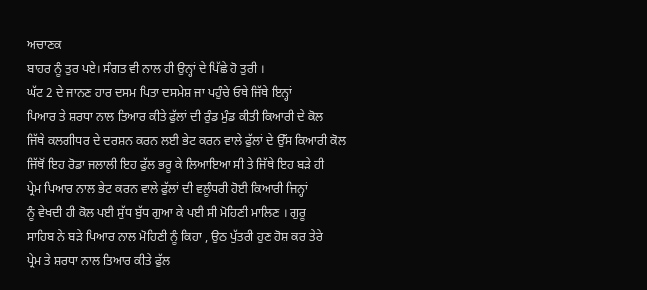ਅਚਾਣਕ
ਬਾਹਰ ਨੂੰ ਤੁਰ ਪਏ। ਸੰਗਤ ਵੀ ਨਾਲ ਹੀ ਉਨ੍ਹਾਂ ਦੇ ਪਿੱਛੇ ਹੋ ਤੁਰੀ ।
ਘੱਟ 2 ਦੇ ਜਾਨਣ ਹਾਰ ਦਸਮ ਪਿਤਾ ਦਸਮੇਸ਼ ਜਾ ਪਹੁੰਚੇ ਓਥੇ ਜਿੱਥੇ ਇਨ੍ਹਾਂ
ਪਿਆਰ ਤੇ ਸ਼ਰਧਾ ਨਾਲ ਤਿਆਰ ਕੀਤੇ ਫੁੱਲਾਂ ਦੀ ਰੁੰਡ ਮੁੰਡ ਕੀਤੀ ਕਿਆਰੀ ਦੇ ਕੋਲ
ਜਿੱਥੇ ਕਲਗੀਧਰ ਦੇ ਦਰਸ਼ਨ ਕਰਨ ਲਈ ਭੇਟ ਕਰਨ ਵਾਲੇ ਫੁੱਲਾਂ ਦੇ ਉੱਸ ਕਿਆਰੀ ਕੋਲ
ਜਿੱਥੋਂ ਇਹ ਰੋਡਾ ਜਲਾਲੀ ਇਹ ਫੁੱਲ ਭਰੂ ਕੇ ਲਿਆਇਆ ਸੀ ਤੇ ਜਿੱਥੇ ਇਹ ਬੜੇ ਹੀ
ਪ੍ਰੇਮ ਪਿਆਰ ਨਾਲ ਭੇਟ ਕਰਨ ਵਾਲੇ ਫੁੱਲਾਂ ਦੀ ਵਲੂੰਧਰੀ ਹੋਈ ਕਿਆਰੀ ਜਿਨ੍ਹਾਂ
ਨੂੰ ਵੇਖਦੀ ਹੀ ਕੋਲ ਪਈ ਸੁੱਧ ਬੁੱਧ ਗੁਆ ਕੇ ਪਈ ਸੀ ਮੋਹਿਣੀ ਮਾਲਿਣ । ਗੁਰੂ
ਸਾਹਿਬ ਨੇ ਬੜੇ ਪਿਆਰ ਨਾਲ ਮੋਹਿਣੀ ਨੂੰ ਕਿਹਾ , ਉਠ ਪੁੱਤਰੀ ਹੁਣ ਹੋਸ਼ ਕਰ ਤੇਰੇ
ਪ੍ਰੇਮ ਤੇ ਸ਼ਰਧਾ ਨਾਲ ਤਿਆਰ ਕੀਤੇ ਫੁੱਲ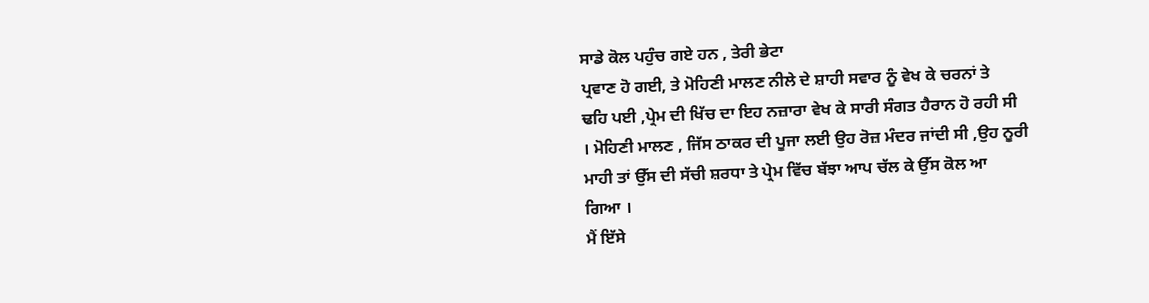ਸਾਡੇ ਕੋਲ ਪਹੁੰਚ ਗਏ ਹਨ , ਤੇਰੀ ਭੇਟਾ
ਪ੍ਰਵਾਣ ਹੋ ਗਈ, ਤੇ ਮੋਹਿਣੀ ਮਾਲਣ ਨੀਲੇ ਦੇ ਸ਼ਾਹੀ ਸਵਾਰ ਨੂੰ ਵੇਖ ਕੇ ਚਰਨਾਂ ਤੇ
ਢਹਿ ਪਈ ,ਪ੍ਰੇਮ ਦੀ ਖਿੱਚ ਦਾ ਇਹ ਨਜ਼ਾਰਾ ਵੇਖ ਕੇ ਸਾਰੀ ਸੰਗਤ ਹੈਰਾਨ ਹੋ ਰਹੀ ਸੀ
। ਮੋਹਿਣੀ ਮਾਲਣ , ਜਿੱਸ ਠਾਕਰ ਦੀ ਪੂਜਾ ਲਈ ਉਹ ਰੋਜ਼ ਮੰਦਰ ਜਾਂਦੀ ਸੀ ,ਉਹ ਨੂਰੀ
ਮਾਹੀ ਤਾਂ ਉੱਸ ਦੀ ਸੱਚੀ ਸ਼ਰਧਾ ਤੇ ਪ੍ਰੇਮ ਵਿੱਚ ਬੱਝਾ ਆਪ ਚੱਲ ਕੇ ਉੱਸ ਕੋਲ ਆ
ਗਿਆ ।
ਮੈਂ ਇੱਸੇ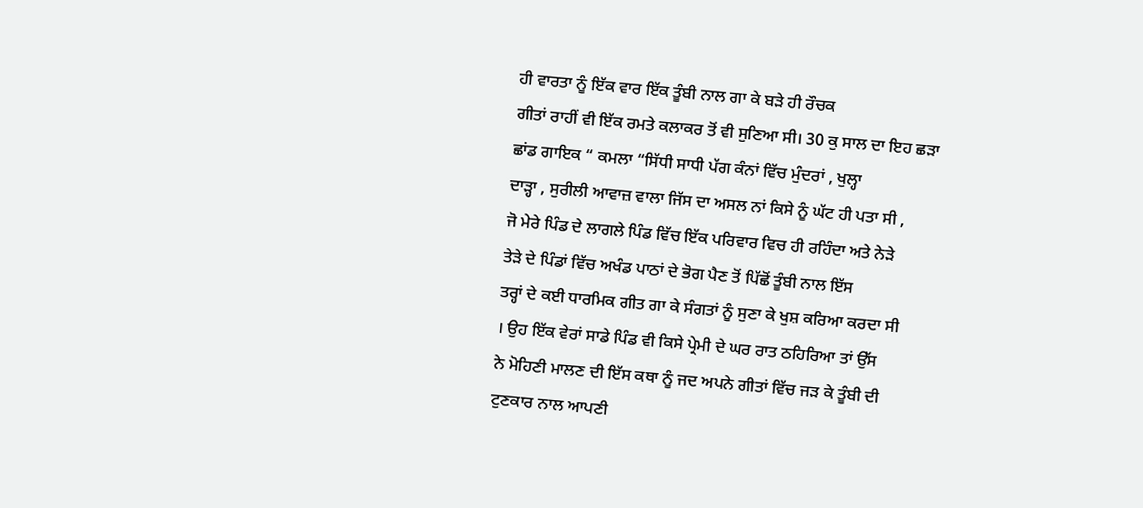ਹੀ ਵਾਰਤਾ ਨੂੰ ਇੱਕ ਵਾਰ ਇੱਕ ਤੂੰਬੀ ਨਾਲ ਗਾ ਕੇ ਬੜੇ ਹੀ ਰੌਚਕ
ਗੀਤਾਂ ਰਾਹੀਂ ਵੀ ਇੱਕ ਰਮਤੇ ਕਲਾਕਰ ਤੋਂ ਵੀ ਸੁਣਿਆ ਸੀ। 30 ਕੁ ਸਾਲ ਦਾ ਇਹ ਛੜਾ
ਛਾਂਡ ਗਾਇਕ “ ਕਮਲਾ “ਸਿੱਧੀ ਸਾਧੀ ਪੱਗ ਕੰਨਾਂ ਵਿੱਚ ਮੁੰਦਰਾਂ , ਖੁਲ੍ਹਾ
ਦਾੜ੍ਹਾ , ਸੁਰੀਲੀ ਆਵਾਜ਼ ਵਾਲਾ ਜਿੱਸ ਦਾ ਅਸਲ ਨਾਂ ਕਿਸੇ ਨੂੰ ਘੱਟ ਹੀ ਪਤਾ ਸੀ ,
ਜੋ ਮੇਰੇ ਪਿੰਡ ਦੇ ਲਾਗਲੇ ਪਿੰਡ ਵਿੱਚ ਇੱਕ ਪਰਿਵਾਰ ਵਿਚ ਹੀ ਰਹਿੰਦਾ ਅਤੇ ਨੇੜੇ
ਤੇੜੇ ਦੇ ਪਿੰਡਾਂ ਵਿੱਚ ਅਖੰਡ ਪਾਠਾਂ ਦੇ ਭੋਗ ਪੈਣ ਤੋਂ ਪਿੱਛੋਂ ਤੂੰਬੀ ਨਾਲ ਇੱਸ
ਤਰ੍ਹਾਂ ਦੇ ਕਈ ਧਾਰਮਿਕ ਗੀਤ ਗਾ ਕੇ ਸੰਗਤਾਂ ਨੂੰ ਸੁਣਾ ਕੇ ਖੁਸ਼ ਕਰਿਆ ਕਰਦਾ ਸੀ
। ਉਹ ਇੱਕ ਵੇਰਾਂ ਸਾਡੇ ਪਿੰਡ ਵੀ ਕਿਸੇ ਪ੍ਰੇਮੀ ਦੇ ਘਰ ਰਾਤ ਠਹਿਰਿਆ ਤਾਂ ਉੱਸ
ਨੇ ਮੋਹਿਣੀ ਮਾਲਣ ਦੀ ਇੱਸ ਕਥਾ ਨੂੰ ਜਦ ਅਪਨੇ ਗੀਤਾਂ ਵਿੱਚ ਜੜ ਕੇ ਤੂੰਬੀ ਦੀ
ਟੁਣਕਾਰ ਨਾਲ ਆਪਣੀ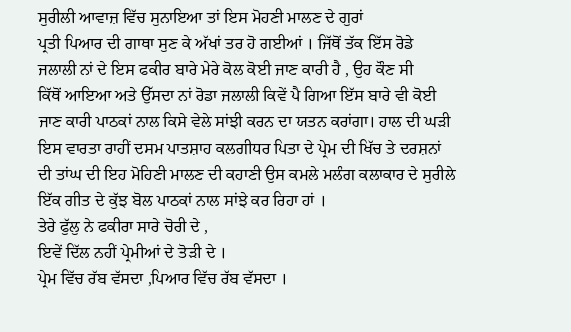ਸੁਰੀਲੀ ਆਵਾਜ਼ ਵਿੱਚ ਸੁਨਾਇਆ ਤਾਂ ਇਸ ਮੋਹਣੀ ਮਾਲਣ ਦੇ ਗੁਰਾਂ
ਪ੍ਰਤੀ ਪਿਆਰ ਦੀ ਗਾਥਾ ਸੁਣ ਕੇ ਅੱਖਾਂ ਤਰ ਹੋ ਗਈਆਂ । ਜਿੱਥੋਂ ਤੱਕ ਇੱਸ ਰੋਡੇ
ਜਲਾਲੀ ਨਾਂ ਦੇ ਇਸ ਫਕੀਰ ਬਾਰੇ ਮੇਰੇ ਕੋਲ ਕੋਈ ਜਾਣ ਕਾਰੀ ਹੈ , ਉਹ ਕੌਣ ਸੀ
ਕਿੱਥੋਂ ਆਇਆ ਅਤੇ ਉੱਸਦਾ ਨਾਂ ਰੋਡਾ ਜਲਾਲੀ ਕਿਵੇਂ ਪੈ ਗਿਆ ਇੱਸ ਬਾਰੇ ਵੀ ਕੋਈ
ਜਾਣ ਕਾਰੀ ਪਾਠਕਾਂ ਨਾਲ ਕਿਸੇ ਵੇਲੇ ਸਾਂਝੀ ਕਰਨ ਦਾ ਯਤਨ ਕਰਾਂਗਾ। ਹਾਲ ਦੀ ਘੜੀ
ਇਸ ਵਾਰਤਾ ਰਾਹੀਂ ਦਸਮ ਪਾਤਸ਼ਾਹ ਕਲਗੀਧਰ ਪਿਤਾ ਦੇ ਪ੍ਰੇਮ ਦੀ ਖਿੱਚ ਤੇ ਦਰਸ਼ਨਾਂ
ਦੀ ਤਾਂਘ ਦੀ ਇਹ ਮੋਹਿਣੀ ਮਾਲਣ ਦੀ ਕਹਾਣੀ ਉਸ ਕਮਲੇ ਮਲੰਗ ਕਲਾਕਾਰ ਦੇ ਸੁਰੀਲੇ
ਇੱਕ ਗੀਤ ਦੇ ਕੁੱਝ ਬੋਲ ਪਾਠਕਾਂ ਨਾਲ ਸਾਂਝੇ ਕਰ ਰਿਹਾ ਹਾਂ ।
ਤੇਰੇ ਫੁੱਲੁ ਨੇ ਫਕੀਰਾ ਸਾਰੇ ਚੋਰੀ ਦੇ ,
ਇਵੇਂ ਦਿੱਲ ਨਹੀਂ ਪ੍ਰੇਮੀਆਂ ਦੇ ਤੋੜੀ ਦੇ ।
ਪ੍ਰੇਮ ਵਿੱਚ ਰੱਬ ਵੱਸਦਾ ,ਪਿਆਰ ਵਿੱਚ ਰੱਬ ਵੱਸਦਾ ।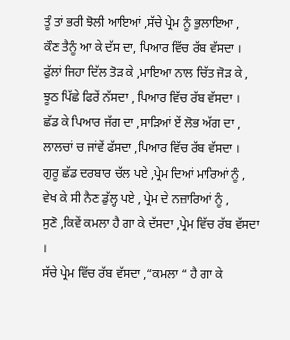ਤੂੰ ਤਾਂ ਭਰੀ ਝੋਲੀ ਆਇਆਂ ,ਸੱਚੇ ਪ੍ਰੇਮ ਨੂੰ ਭੁਲਾਇਆ ,
ਕੌਣ ਤੈਨੂੰ ਆ ਕੇ ਦੱਸ ਦਾ, ਪਿਆਰ ਵਿੱਚ ਰੱਬ ਵੱਸਦਾ ।
ਫੁੱਲਾਂ ਜਿਹਾ ਦਿੱਲ ਤੋੜ ਕੇ ,ਮਾਇਆ ਨਾਲ ਚਿੱਤ ਜੋੜ ਕੇ ,
ਝੂਠ ਪਿੱਛੇ ਫਿਰੇਂ ਨੱਸਦਾ , ਪਿਆਰ ਵਿੱਚ ਰੱਬ ਵੱਸਦਾ ।
ਛੱਡ ਕੇ ਪਿਆਰ ਜੱਗ ਦਾ ,ਸਾੜਿਆਂ ਏਂ ਲੋਭ ਅੱਗ ਦਾ ,
ਲਾਲਚਾਂ ਚ ਜਾਂਵੇਂ ਫੱਸਦਾ ,ਪਿਆਰ ਵਿੱਚ ਰੱਬ ਵੱਸਦਾ ।
ਗੁਰੂ ਛੱਡ ਦਰਬਾਰ ਚੱਲ ਪਏ ,ਪ੍ਰੇਮ ਦਿਆਂ ਮਾਰਿਆਂ ਨੂੰ ,
ਵੇਖ ਕੇ ਸੀ ਨੈਣ ਡੁੱਲ੍ਹ ਪਏ , ਪ੍ਰੇਮ ਦੇ ਨਜ਼ਾਰਿਆਂ ਨੂੰ ,
ਸੁਣੋ ,ਕਿਵੇਂ ਕਮਲਾ ਹੈ ਗਾ ਕੇ ਦੱਸਦਾ ,ਪ੍ਰੇਮ ਵਿੱਚ ਰੱਬ ਵੱਸਦਾ ।
ਸੱਚੇ ਪ੍ਰੇਮ ਵਿੱਚ ਰੱਬ ਵੱਸਦਾ ,“ਕਮਲਾ “ ਹੈ ਗਾ ਕੇ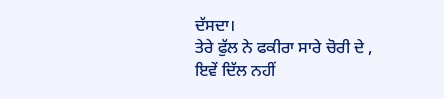ਦੱਸਦਾ।
ਤੇਰੇ ਫੁੱਲ ਨੇ ਫਕੀਰਾ ਸਾਰੇ ਚੋਰੀ ਦੇ ,
ਇਵੇਂ ਦਿੱਲ ਨਹੀਂ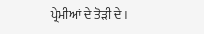ਪ੍ਰੇਮੀਆਂ ਦੇ ਤੋੜੀ ਦੇ ।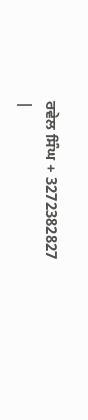ਰਵੇਲ ਸਿੰਘ + 3272382827
|